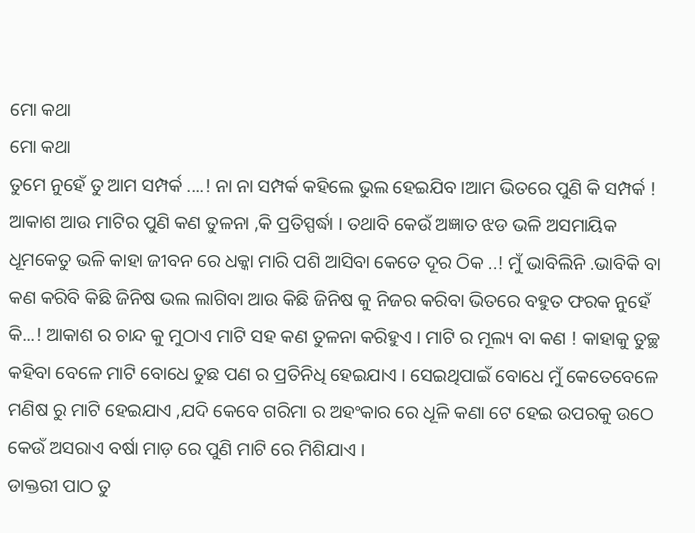ମୋ କଥା
ମୋ କଥା
ତୁମେ ନୁହେଁ ତୁ ଆମ ସମ୍ପର୍କ ....! ନା ନା ସମ୍ପର୍କ କହିଲେ ଭୁଲ ହେଇଯିବ ।ଆମ ଭିତରେ ପୁଣି କି ସମ୍ପର୍କ ! ଆକାଶ ଆଉ ମାଟିର ପୁଣି କଣ ତୁଳନା ,କି ପ୍ରତିସ୍ପର୍ଦ୍ଧା । ତଥାବି କେଉଁ ଅଜ୍ଞାତ ଝଡ ଭଳି ଅସମାୟିକ ଧୂମକେତୁ ଭଳି କାହା ଜୀବନ ରେ ଧକ୍କା ମାରି ପଶି ଆସିବା କେତେ ଦୂର ଠିକ ..! ମୁଁ ଭାବିଲିନି .ଭାବିକି ବା କଣ କରିବି କିଛି ଜିନିଷ ଭଲ ଲାଗିବା ଆଉ କିଛି ଜିନିଷ କୁ ନିଜର କରିବା ଭିତରେ ବହୁତ ଫରକ ନୁହେଁ କି...! ଆକାଶ ର ଚାନ୍ଦ କୁ ମୁଠାଏ ମାଟି ସହ କଣ ତୁଳନା କରିହୁଏ । ମାଟି ର ମୂଲ୍ୟ ବା କଣ ! କାହାକୁ ତୁଚ୍ଛ କହିବା ବେଳେ ମାଟି ବୋଧେ ତୁଛ ପଣ ର ପ୍ରତିନିଧି ହେଇଯାଏ । ସେଇଥିପାଇଁ ବୋଧେ ମୁଁ କେତେବେଳେ ମଣିଷ ରୁ ମାଟି ହେଇଯାଏ ,ଯଦି କେବେ ଗରିମା ର ଅହଂକାର ରେ ଧୂଳି କଣା ଟେ ହେଇ ଉପରକୁ ଉଠେ କେଉଁ ଅସରାଏ ବର୍ଷା ମାଡ଼ ରେ ପୁଣି ମାଟି ରେ ମିଶିଯାଏ ।
ଡାକ୍ତରୀ ପାଠ ତୁ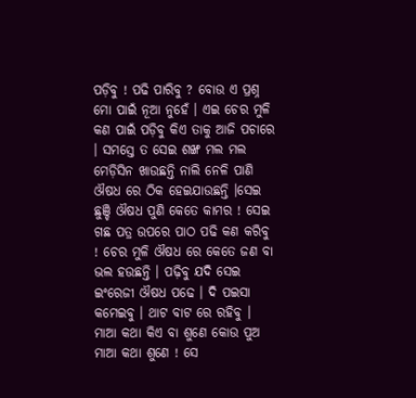ପଡ଼ିବୁ ! ପଢି ପାରିବୁ ? ବୋଉ ଏ ପ୍ରଶ୍ନ ମୋ ପାଇଁ ନୂଆ ନୁହେଁ । ଏଇ ଚେର ମୁଳି କଣ ପାଇଁ ପଡ଼ିବୁ କିଏ ତାକୁ ଆଜି ପଚାରେ । ସମସ୍ତେ ତ ସେଇ ଶଙ୍ଖ ମଲ ମଲ ମେଡ଼ିସିନ ଖାଉଛନ୍ତି ନାଲି ନେଳି ପାଣି ଔଷଧ ରେ ଠିକ ହେଇଯାଉଛନ୍ତି ।ସେଇ ଛୁଞ୍ଚି ଔଷଧ ପୁଣି କେତେ କାମର ! ସେଇ ଗଛ ପତ୍ର ଉପରେ ପାଠ ପଢି କଣ କରିବୁ ! ଚେର ମୁଳି ଔଷଧ ରେ କେତେ ଜଣ ବା ଭଲ ହଉଛନ୍ତି । ପଢ଼ିବୁ ଯଦି ସେଇ ଇଂରେଜୀ ଔଷଧ ପଢେ । ଦି ପଇସା କମେଇବୁ । ଥାଟ ବାଟ ରେ ରହିବୁ । ମାଆ କଥା କିଏ ବା ଶୁଣେ କୋଉ ପୁଅ ମାଆ କଥା ଶୁଣେ ! ସେ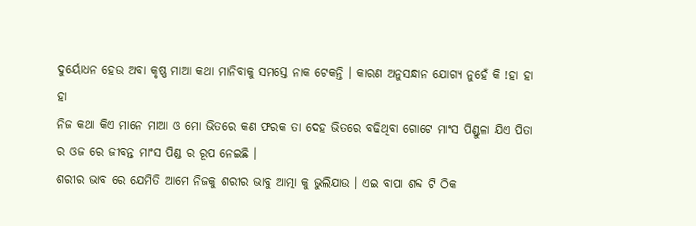ଦୁର୍ୟୋଧନ ହେଉ ଅବା କୃଷ୍ଣ ମାଆ କଥା ମାନିବାକୁ ସମସ୍ତେ ନାକ ଟେକନ୍ତି । କାରଣ ଅନୁସନ୍ଧାନ ଯୋଗ୍ୟ ନୁହେଁ କି !ହା ହା ହା
ନିଜ କଥା କିଏ ମାନେ ମାଆ ଓ ମୋ ଭିତରେ କଣ ଫରକ ତା ଦେହ ଭିତରେ ବଢିଥିବା ଗୋଟେ ମାଂସ ପିଣ୍ଡୁଳା ଯିଏ ପିତା ର ଓଜ ରେ ଜୀବନ୍ତ ମାଂସ ପିଣ୍ଡ ର ରୂପ ନେଇଛି ।
ଶରୀର ଭାବ ରେ ଯେମିତି ଆମେ ନିଜକୁ ଶରୀର ଭାବୁ ଆତ୍ମା କୁ ଭୁଲିଯାଉ । ଏଇ ବାପା ଶବ୍ଦ ଟି ଠିକ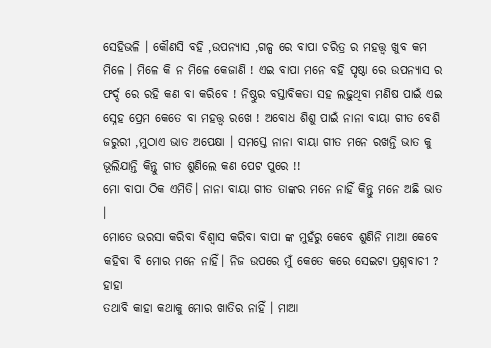ସେହିଭଳି । କୌଣସି ବହି ,ଉପନ୍ୟାସ ,ଗଳ୍ପ ରେ ବାପା ଚରିତ୍ର ର ମହତ୍ତ୍ୱ ଖୁବ କମ ମିଳେ । ମିଳେ କି ନ ମିଳେ କେଜାଣି ! ଏଇ ବାପା ମନେ ବହି ପୃଷ୍ଠା ରେ ଉପନ୍ୟାସ ର ଫର୍ଦ୍ଦ ରେ ରହି କଣ ବା କରିବେ ! ନିଷ୍ଠୁର ବସ୍ତାବିକତା ସହ ଲଢ଼ୁଥିବା ମଣିଷ ପାଇଁ ଏଇ ସ୍ନେହ ପ୍ରେମ କେତେ ବା ମହତ୍ତ୍ୱ ରଖେ ! ଅବୋଧ ଶିଶୁ ପାଇଁ ନାନା ବାୟା ଗୀତ ବେଶି ଜରୁରୀ ,ମୁଠାଏ ଭାତ ଅପେକ୍ଷା । ସମସ୍ତେ ନାନା ବାୟା ଗୀତ ମନେ ରଖନ୍ତି ଭାତ କୁ ଭୂଲିଯାନ୍ତି କିନ୍ତୁ ଗୀତ ଶୁଣିଲେ କଣ ପେଟ ପୁରେ !!
ମୋ ବାପା ଠିକ ଏମିତି। ନାନା ବାୟା ଗୀତ ତାଙ୍କର ମନେ ନାହିଁ କିନ୍ତୁ ମନେ ଅଛି ଭାତ ।
ମୋତେ ଭରସା କରିବା ବିଶ୍ୱାସ କରିବା ବାପା ଙ୍କ ମୁହଁରୁ କେବେ ଶୁଣିନି ମାଆ କେବେ କହିବା ବି ମୋର ମନେ ନାହିଁ। ନିଜ ଉପରେ ମୁଁ କେତେ କରେ ସେଇଟା ପ୍ରଶ୍ନବାଚୀ ? ହାହା
ତଥାବି କାହା କଥାକୁ ମୋର ଖାତିର ନାହିଁ । ମାଆ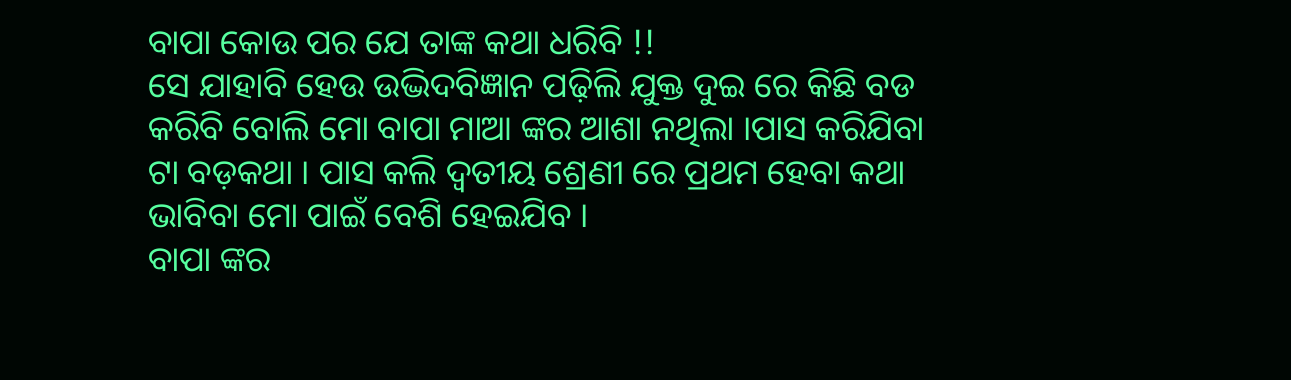ବାପା କୋଉ ପର ଯେ ତାଙ୍କ କଥା ଧରିବି !!
ସେ ଯାହାବି ହେଉ ଉଦ୍ଭିଦବିଜ୍ଞାନ ପଢ଼ିଲି ଯୁକ୍ତ ଦୁଇ ରେ କିଛି ବଡ କରିବି ବୋଲି ମୋ ବାପା ମାଆ ଙ୍କର ଆଶା ନଥିଲା ।ପାସ କରିଯିବା ଟା ବଡ଼କଥା । ପାସ କଲି ଦ୍ୱତୀୟ ଶ୍ରେଣୀ ରେ ପ୍ରଥମ ହେବା କଥା ଭାବିବା ମୋ ପାଇଁ ବେଶି ହେଇଯିବ ।
ବାପା ଙ୍କର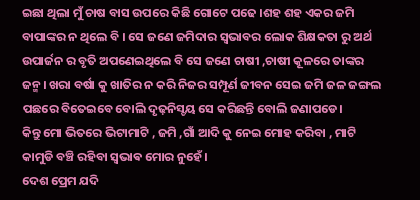ଇଛା ଥିଲା ମୁଁ ଚାଷ ବାସ ଉପରେ କିଛି ଗୋଟେ ପଢେ ।ଶହ ଶହ ଏକର ଜମି ବାପାଙ୍କର ନ ଥିଲେ ବି । ସେ ଜଣେ ଜମିଦାର ସ୍ବଭାବର ଲୋକ ଶିକ୍ଷକତା ରୁ ଅର୍ଥ ଉପାର୍ଜନ ର ବୃତି ଅପଣେଇଥିଲେ ବି ସେ ଜଣେ ଚାଷୀ ,ଚାଷୀ କୂଳରେ ତାଙ୍କର ଜନ୍ମ। ଖରା ବର୍ଷା କୁ ଖାତିର ନ କରି ନିଜର ସମ୍ପୂର୍ଣ ଜୀବନ ସେଇ ଜମି ଜଳ ଜଙ୍ଗଲ ପଛରେ ବିତେଇବେ ବୋଲି ଦୃଢ଼ନିସ୍ଚୟ ସେ କରିଛନ୍ତି ବୋଲି ଜଣାପଡେ।
କିନ୍ତୁ ମୋ ଭିତରେ ଭିଟାମାଟି , ଜମି ,ଗାଁ ଆଦି କୁ ନେଇ ମୋହ କରିବା , ମାଟି କାମୁଡି ବଞ୍ଚି ରହିବା ସ୍ଵଭାଵ ମୋର ନୁହେଁ।
ଦେଶ ପ୍ରେମ ଯଦି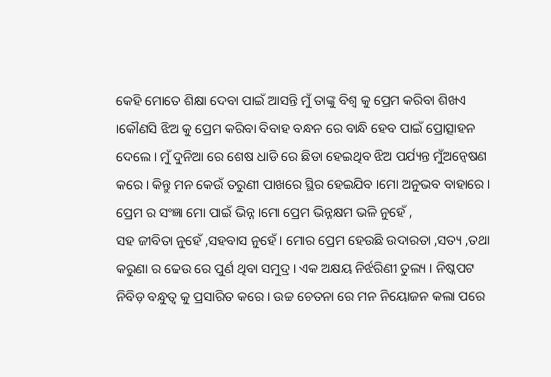କେହି ମୋତେ ଶିକ୍ଷା ଦେବା ପାଇଁ ଆସନ୍ତି ମୁଁ ତାଙ୍କୁ ବିଶ୍ୱ କୁ ପ୍ରେମ କରିବା ଶିଖଏ ।କୌଣସି ଝିଅ କୁ ପ୍ରେମ କରିବା ବିବାହ ବନ୍ଧନ ରେ ବାନ୍ଧି ହେବ ପାଇଁ ପ୍ରୋତ୍ସାହନ ଦେଲେ । ମୁଁ ଦୁନିଆ ରେ ଶେଷ ଧାଡି ରେ ଛିଡା ହେଇଥିବ ଝିଅ ପର୍ଯ୍ୟନ୍ତ ମୁଁଅନ୍ୱେଷଣ କରେ । କିନ୍ତୁ ମନ କେଉଁ ତରୁଣୀ ପାଖରେ ସ୍ଥିର ହେଇଯିବ ।ମୋ ଅନୁଭବ ବାହାରେ ।
ପ୍ରେମ ର ସଂଜ୍ଞା ମୋ ପାଇଁ ଭିନ୍ନ ।ମୋ ପ୍ରେମ ଭିନ୍ନକ୍ଷମ ଭଳି ନୁହେଁ ,
ସହ ଜୀବିତା ନୁହେଁ ,ସହବାସ ନୁହେଁ । ମୋର ପ୍ରେମ ହେଉଛି ଉଦାରତା ,ସତ୍ୟ ,ତଥା କରୁଣା ର ଢେଉ ରେ ପୁର୍ଣ ଥିବା ସମୁଦ୍ର । ଏକ ଅକ୍ଷୟ ନିର୍ଝରିଣୀ ତୁଲ୍ୟ । ନିଷ୍କପଟ ନିବିଡ଼ ବନ୍ଧୁତ୍ୱ କୁ ପ୍ରସାରିତ କରେ । ଉଚ୍ଚ ଚେତନା ରେ ମନ ନିୟୋଜନ କଲା ପରେ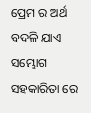ପ୍ରେମ ର ଅର୍ଥ ବଦଳି ଯାଏ ସମ୍ଭୋଗ ସହକାରିତା ରେ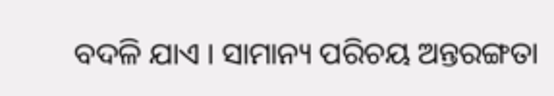ବଦଳି ଯାଏ । ସାମାନ୍ୟ ପରିଚୟ ଅନ୍ତରଙ୍ଗତା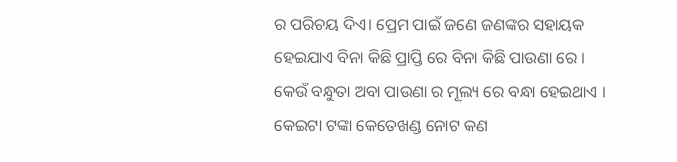ର ପରିଚୟ ଦିଏ। ପ୍ରେମ ପାଇଁ ଜଣେ ଜଣଙ୍କର ସହାୟକ ହେଇଯାଏ ବିନା କିଛି ପ୍ରାପ୍ତି ରେ ବିନା କିଛି ପାଉଣା ରେ ।
କେଉଁ ବନ୍ଧୁତା ଅବା ପାଉଣା ର ମୂଲ୍ୟ ରେ ବନ୍ଧା ହେଇଥାଏ । କେଇଟା ଟଙ୍କା କେତେଖଣ୍ଡ ନୋଟ କଣ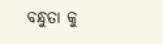ବନ୍ଧୁତା କୁ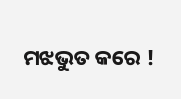ମଝଭୁତ କରେ !